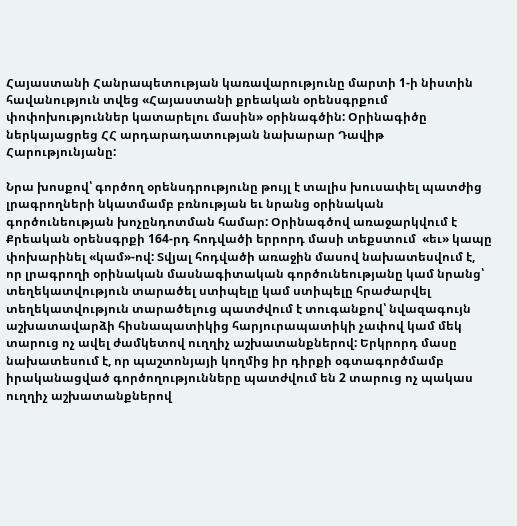Հայաստանի Հանրապետության կառավարությունը մարտի 1-ի նիստին հավանություն տվեց «Հայաստանի քրեական օրենսգրքում փոփոխություններ կատարելու մասին» օրինագծին: Օրինագիծը ներկայացրեց ՀՀ արդարադատության նախարար Դավիթ Հարությունյանը:

Նրա խոսքով՝ գործող օրենսդրությունը թույլ է տալիս խուսափել պատժից լրագրողների նկատմամբ բռնության եւ նրանց օրինական գործունեության խոչընդոտման համար: Օրինագծով առաջարկվում է Քրեական օրենսգրքի 164-րդ հոդվածի երրորդ մասի տեքստում  «եւ» կապը փոխարինել «կամ»-ով: Տվյալ հոդվածի առաջին մասով նախատեսվում է, որ լրագրողի օրինական մասնագիտական գործունեությանը կամ նրանց՝ տեղեկատվություն տարածել ստիպելը կամ ստիպելը հրաժարվել տեղեկատվություն տարածելուց պատժվում է տուգանքով՝ նվազագույն աշխատավարձի հիսնապատիկից հարյուրապատիկի չափով կամ մեկ տարուց ոչ ավել ժամկետով ուղղիչ աշխատանքներով: Երկրորդ մասը նախատեսում է, որ պաշտոնյայի կողմից իր դիրքի օգտագործմամբ իրականացված գործողությունները պատժվում են 2 տարուց ոչ պակաս ուղղիչ աշխատանքներով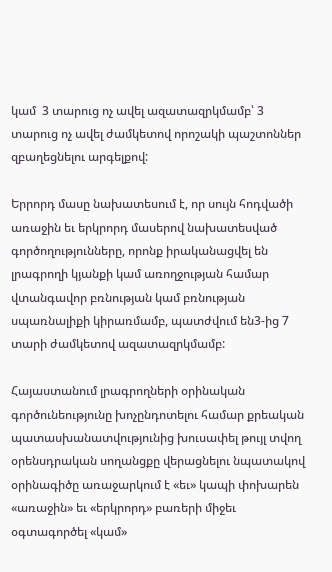կամ  3 տարուց ոչ ավել ազատազրկմամբ՝ 3 տարուց ոչ ավել ժամկետով որոշակի պաշտոններ զբաղեցնելու արգելքով:

Երրորդ մասը նախատեսում է, որ սույն հոդվածի առաջին եւ երկրորդ մասերով նախատեսված գործողությունները, որոնք իրականացվել են լրագրողի կյանքի կամ առողջության համար վտանգավոր բռնության կամ բռնության սպառնալիքի կիրառմամբ, պատժվում են3-ից 7 տարի ժամկետով ազատազրկմամբ:

Հայաստանում լրագրողների օրինական գործունեությունը խոչընդոտելու համար քրեական պատասխանատվությունից խուսափել թույլ տվող օրենսդրական սողանցքը վերացնելու նպատակով օրինագիծը առաջարկում է «եւ» կապի փոխարեն «առաջին» եւ «երկրորդ» բառերի միջեւ օգտագործել «կամ»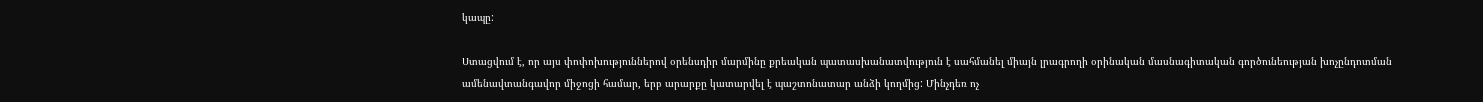կապը:

Ստացվում է, որ այս փոփոխություններով օրենսդիր մարմինը քրեական պատասխանատվություն է սահմանել միայն լրագրողի օրինական մասնագիտական գործունեության խոչընդոտման ամենավտանգավոր միջոցի համար, երբ արարքը կատարվել է պաշտոնատար անձի կողմից: Մինչդեռ ոչ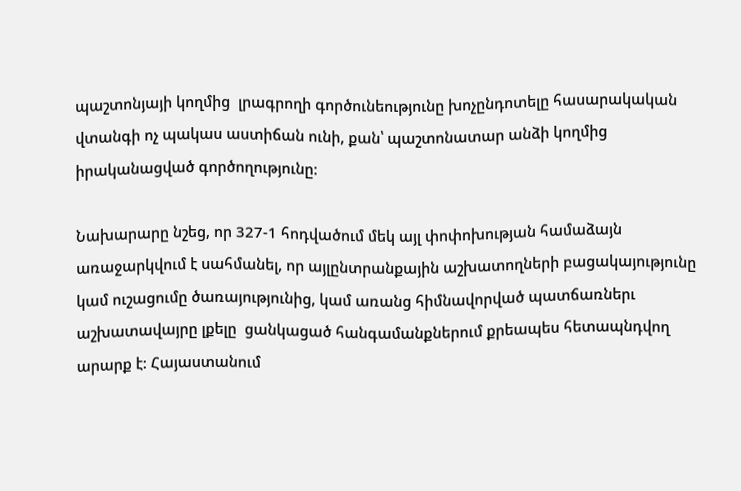պաշտոնյայի կողմից  լրագրողի գործունեությունը խոչընդոտելը հասարակական վտանգի ոչ պակաս աստիճան ունի, քան՝ պաշտոնատար անձի կողմից իրականացված գործողությունը:

Նախարարը նշեց, որ 327-1 հոդվածում մեկ այլ փոփոխության համաձայն առաջարկվում է սահմանել, որ այլընտրանքային աշխատողների բացակայությունը կամ ուշացումը ծառայությունից, կամ առանց հիմնավորված պատճառներւ աշխատավայրը լքելը  ցանկացած հանգամանքներում քրեապես հետապնդվող արարք է: Հայաստանում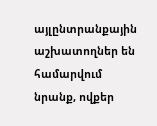այլընտրանքային աշխատողներ են համարվում նրանք, ովքեր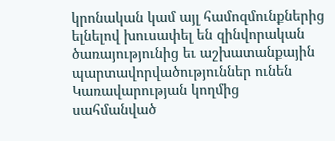կրոնական կամ այլ համոզմունքներից ելնելով խուսափել են զինվորական ծառայությունից եւ աշխատանքային պարտավորվածություններ ունեն Կառավարության կողմից սահմանված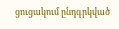ցուցակում ընդգրկված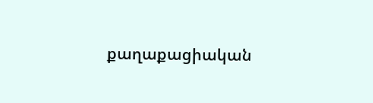քաղաքացիական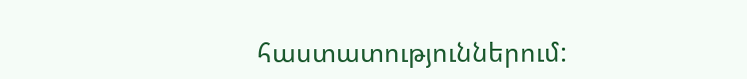հաստատություններում: